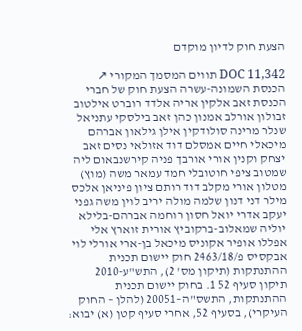הצעת חוק לדיון מוקדם

DOC 11,342 תווים המסמך המקורי ↗
הכנסת השמונה-עשרה הצעת חוק של חברי הכנסת זאב אלקין אריה אלדד רוברט אילטוב זבולון אורלב אמנון כהן זאב בילסקי עתניאל שנלר מרינה סולודקין אילן גילאון אברהם מיכאלי חיים אמסלם דוד אזולאי נסים זאב יצחק וקנין אורי אורבך פניה קירשנבאום ליה שמטוב ציפי חוטובלי חמד עמאר משה (מוץ) מטלון אורי מקלב דוד רותם ציון פיניאן אלכס מילר דני דנון שלמה מולה יריב לוין משה גפני יעקב אדרי יואל חסון רוחמה אברהם-בלילא יוליה שמאלוב-ברקוביץ אורית זוארץ אלי אפללו אופיר אקוניס מיכאל בן-ארי אורלי לוי אבקסיס פ/2463/18 חוק יישום תכנית ההתנתקות (תיקון מס' 2), התש"ע-2010 תיקון סעיף 52 1. בחוק יישום תכנית ההתנתקות, התשס"ה–20051 (להלן – החוק העיקרי), בסעיף 52, אחרי סעיף קטן (א) יבוא: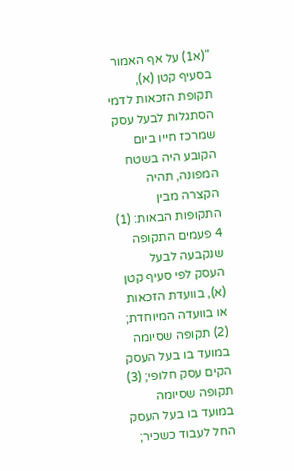"(א1) על אף האמור בסעיף קטן (א), תקופת הזכאות לדמי הסתגלות לבעל עסק שמרכז חייו ביום הקובע היה בשטח המפונה, תהיה הקצרה מבין התקופות הבאות: (1) 4 פעמים התקופה שנקבעה לבעל העסק לפי סעיף קטן (א), בוועדת הזכאות או בוועדה המיוחדת; (2) תקופה שסיומה במועד בו בעל העסק הקים עסק חלופי; (3) תקופה שסיומה במועד בו בעל העסק החל לעבוד כשכיר;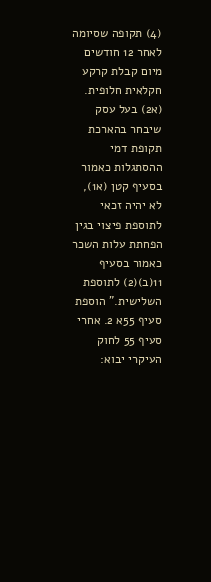(4) תקופה שסיומה לאחר 12 חודשים מיום קבלת קרקע חקלאית חלופית. (א2) בעל עסק שיבחר בהארכת תקופת דמי ההסתגלות כאמור בסעיף קטן (א1), לא יהיה זכאי לתוספת פיצוי בגין הפחתת עלות השכר כאמור בסעיף 11(ב)(2) לתוספת השלישית." הוספת סעיף 55א 2. אחרי סעיף 55 לחוק העיקרי יבוא: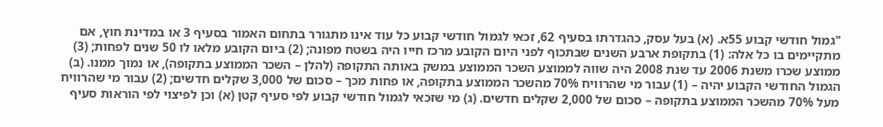"גמול חודשי קבוע 55א. (א) בעל עסק, כהגדרתו בסעיף 62, זכאי לגמול חודשי קבוע כל עוד אינו מתגורר בתחום האמור בסעיף 3 או במדינת חוץ, אם מתקיימים בו כל אלה: (1) בתקופת ארבע השנים שבתכוף לפני היום הקובע מרכז חייו היה בשטח מפונה; (2) ביום הקובע מלאו לו 50 שנים לפחות; (3) ממוצע שכרו משנת 2006 עד שנת 2008 היה שווה לממוצע השכר הממוצע במשק באותה התקופה (להלן – השכר הממוצע בתקופה), או נמוך ממנו. (ב) הגמול החודשי הקבוע יהיה – (1) עבור מי שהרוויח 70% מהשכר הממוצע בתקופה, או פחות מכך – סכום של 3,000 שקלים חדשים; (2) עבור מי שהרוויח מעל 70% מהשכר הממוצע בתקופה – סכום של 2,000 שקלים חדשים. (ג) מי שזכאי לגמול חודשי קבוע לפי סעיף קטן (א) וכן לפיצוי לפי הוראות סעיף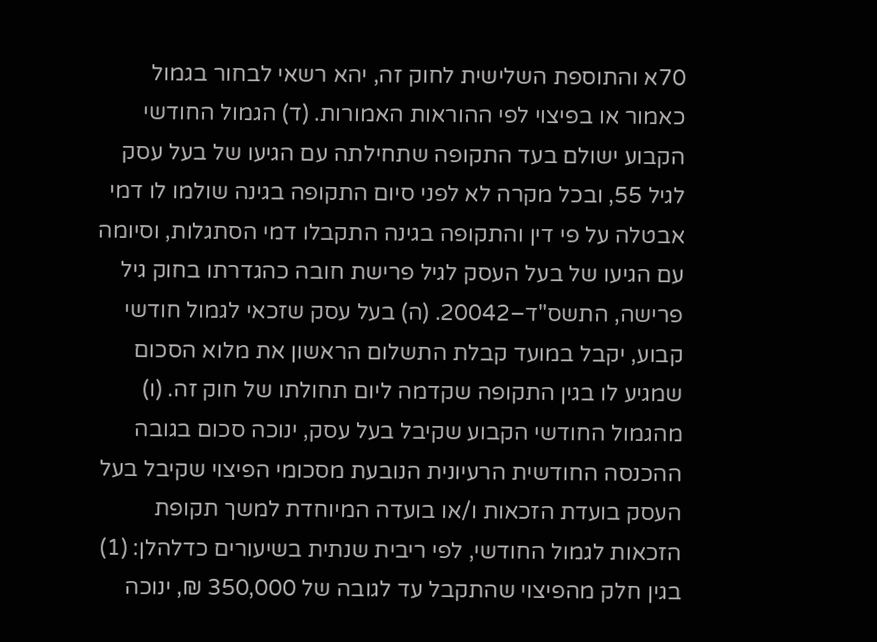70א והתוספת השלישית לחוק זה, יהא רשאי לבחור בגמול כאמור או בפיצוי לפי ההוראות האמורות. (ד) הגמול החודשי הקבוע ישולם בעד התקופה שתחילתה עם הגיעו של בעל עסק לגיל 55, ובכל מקרה לא לפני סיום התקופה בגינה שולמו לו דמי אבטלה על פי דין והתקופה בגינה התקבלו דמי הסתגלות, וסיומה עם הגיעו של בעל העסק לגיל פרישת חובה כהגדרתו בחוק גיל פרישה, התשס"ד–20042. (ה) בעל עסק שזכאי לגמול חודשי קבוע, יקבל במועד קבלת התשלום הראשון את מלוא הסכום שמגיע לו בגין התקופה שקדמה ליום תחולתו של חוק זה. (ו) מהגמול החודשי הקבוע שקיבל בעל עסק, ינוכה סכום בגובה ההכנסה החודשית הרעיונית הנובעת מסכומי הפיצוי שקיבל בעל העסק בועדת הזכאות ו/או בועדה המיוחדת למשך תקופת הזכאות לגמול החודשי, לפי ריבית שנתית בשיעורים כדלהלן: (1) בגין חלק מהפיצוי שהתקבל עד לגובה של 350,000 ₪, ינוכה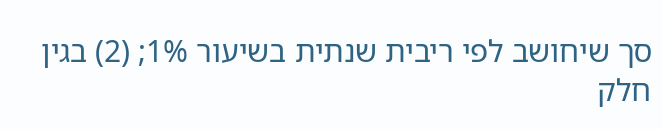סך שיחושב לפי ריבית שנתית בשיעור 1%; (2) בגין חלק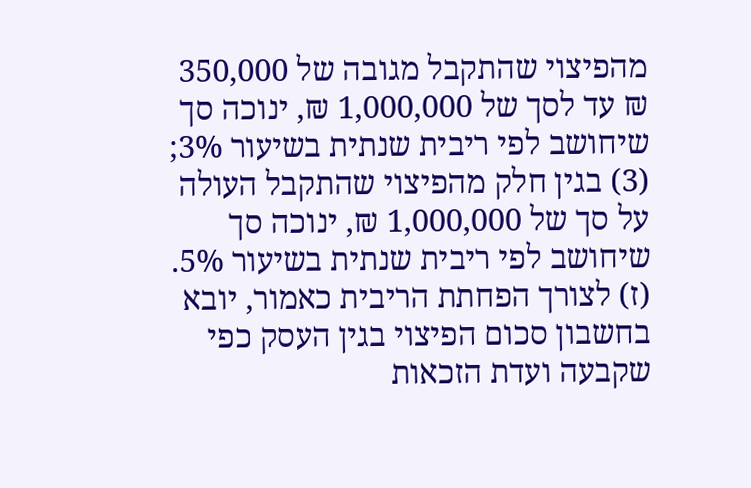מהפיצוי שהתקבל מגובה של 350,000 ₪ עד לסך של 1,000,000 ₪, ינוכה סך שיחושב לפי ריבית שנתית בשיעור 3%; (3) בגין חלק מהפיצוי שהתקבל העולה על סך של 1,000,000 ₪, ינוכה סך שיחושב לפי ריבית שנתית בשיעור 5%. (ז) לצורך הפחתת הריבית כאמור, יובא בחשבון סכום הפיצוי בגין העסק כפי שקבעה ועדת הזכאות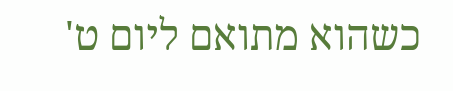כשהוא מתואם ליום ט'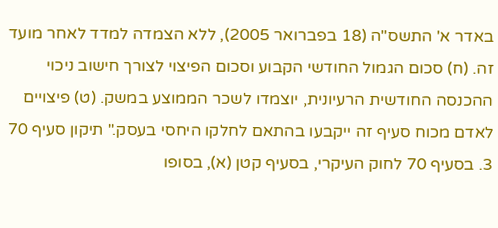באדר א' התשס"ה (18 בפברואר 2005), ללא הצמדה למדד לאחר מועד זה. (ח) סכום הגמול החודשי הקבוע וסכום הפיצוי לצורך חישוב ניכוי ההכנסה החודשית הרעיונית, יוצמדו לשכר הממוצע במשק. (ט) פיצויים לאדם מכוח סעיף זה ייקבעו בהתאם לחלקו היחסי בעסק." תיקון סעיף 70 3. בסעיף 70 לחוק העיקרי, בסעיף קטן (א), בסופו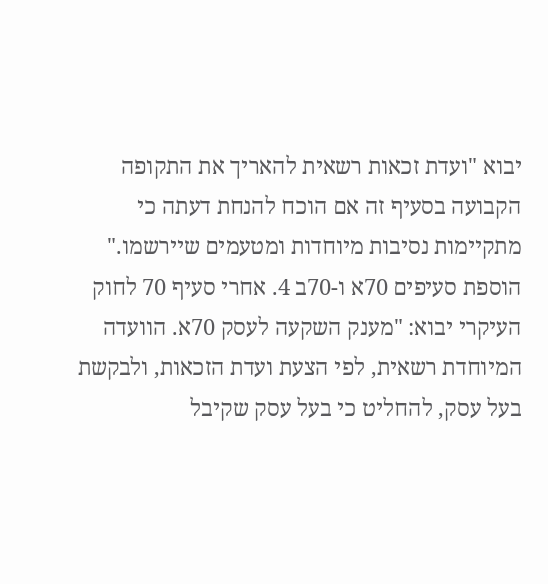יבוא "ועדת זכאות רשאית להאריך את התקופה הקבועה בסעיף זה אם הוכח להנחת דעתה כי מתקיימות נסיבות מיוחדות ומטעמים שיירשמו." הוספת סעיפים 70א ו-70ב 4. אחרי סעיף 70 לחוק העיקרי יבוא: "מענק השקעה לעסק 70א. הוועדה המיוחדת רשאית, לפי הצעת ועדת הזכאות, ולבקשת בעל עסק, להחליט כי בעל עסק שקיבל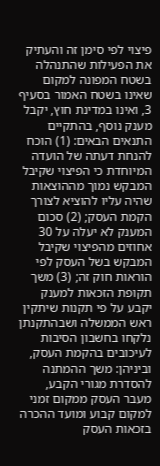פיצוי לפי סימן זה והעתיק את הפעילות שהתנהלה בשטח המפונה למקום שאינו בשטח האמור בסעיף 3, ואינו במדינת חוץ, יקבל מענק נוסף, בהתקיים התנאים הבאים: (1) הוכח להנחת דעתה של הועדה המיוחדת כי הפיצוי שקיבל המבקש נמוך מההוצאות שהיה עליו להוציא לצורך הקמת העסק; (2) סכום המענק לא יעלה על 30 אחוזים מהפיצוי שקיבל המבקש בשל העסק לפי הוראות חוק זה; (3) משך תקופת הזכאות למענק יקבע על פי תקנות שיתקין ראש הממשלה ושבהתקנתן נלקחו בחשבון הסיבות לעיכובים בהקמת העסק, וביניהן: משך ההמתנה להסדרת מגורי הקבע, מעבר העסק ממקום זמני למקום קבוע ומועד ההכרה בזכאות העסק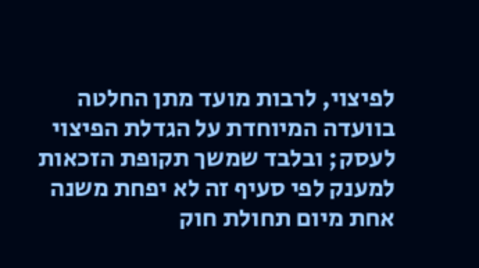לפיצוי, לרבות מועד מתן החלטה בוועדה המיוחדת על הגדלת הפיצוי לעסק; ובלבד שמשך תקופת הזכאות למענק לפי סעיף זה לא יפחת משנה אחת מיום תחולת חוק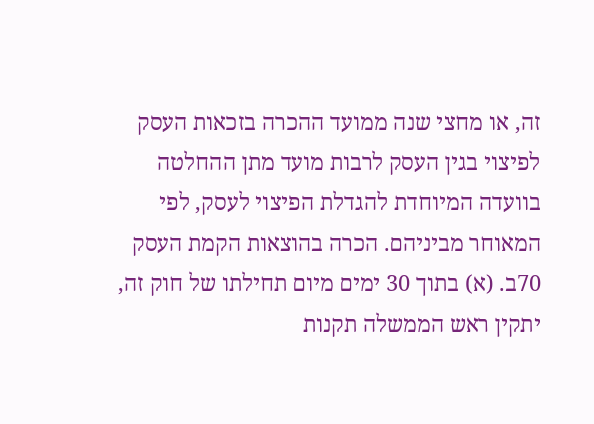זה, או מחצי שנה ממועד ההכרה בזכאות העסק לפיצוי בגין העסק לרבות מועד מתן ההחלטה בוועדה המיוחדת להגדלת הפיצוי לעסק, לפי המאוחר מביניהם. הכרה בהוצאות הקמת העסק 70ב. (א) בתוך 30 ימים מיום תחילתו של חוק זה, יתקין ראש הממשלה תקנות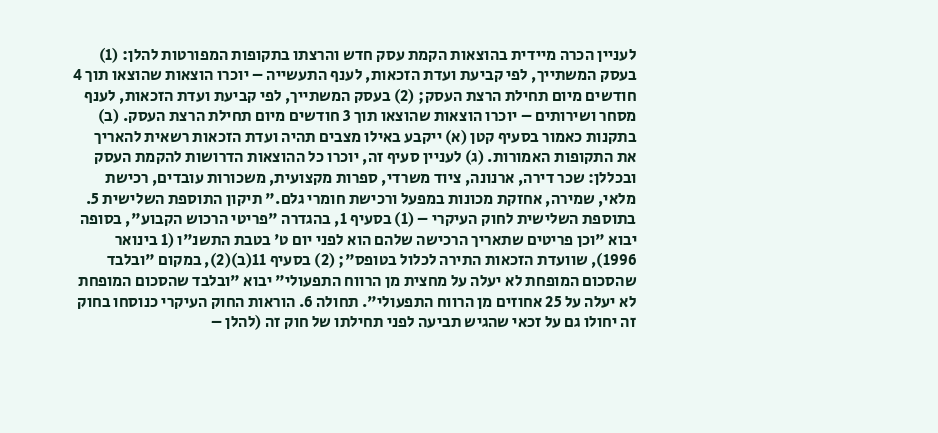לעניין הכרה מיידית בהוצאות הקמת עסק חדש והרצתו בתקופות המפורטות להלן: (1) בעסק המשתייך, לפי קביעת ועדת הזכאות, לענף התעשייה – יוכרו הוצאות שהוצאו תוך 4 חודשים מיום תחילת הרצת העסק; (2) בעסק המשתייך, לפי קביעת ועדת הזכאות, לענף מסחר ושירותים – יוכרו הוצאות שהוצאו תוך 3 חודשים מיום תחילת הרצת העסק. (ב) בתקנות כאמור בסעיף קטן (א) ייקבע באילו מצבים תהיה ועדת הזכאות רשאית להאריך את התקופות האמורות. (ג) לעניין סעיף זה, יוכרו כל ההוצאות הדרושות להקמת העסק ובכללן: שכר דירה, ארנונה, ציוד משרדי, ספרות מקצועית, משכורות עובדים, רכישת מלאי, שמירה, אחזקת מכונות במפעל ורכישת חומרי גלם." תיקון התוספת השלישית 5. בתוספת השלישית לחוק העיקרי – (1) בסעיף 1, בהגדרה "פריטי הרכוש הקבוע", בסופה יבוא "וכן פריטים שתאריך הרכישה שלהם הוא לפני יום ט' בטבת התשנ"ו (1 בינואר 1996), שוועדת הזכאות התירה לכלול בטופס"; (2) בסעיף 11(ב)(2), במקום "ובלבד שהסכום המופחת לא יעלה על מחצית מן הרווח התפעולי" יבוא "ובלבד שהסכום המופחת לא יעלה על 25 אחוזים מן הרווח התפעולי". תחולה 6. הוראות החוק העיקרי כנוסחו בחוק זה יחולו גם על זכאי שהגיש תביעה לפני תחילתו של חוק זה (להלן –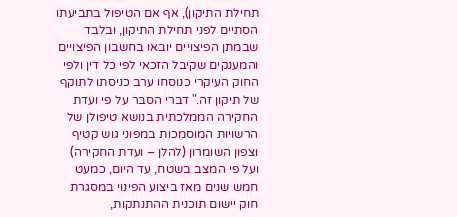תחילת התיקון), אף אם הטיפול בתביעתו הסתיים לפני תחילת התיקון, ובלבד שבמתן הפיצויים יובאו בחשבון הפיצויים והמענקים שקיבל הזכאי לפי כל דין ולפי החוק העיקרי כנוסחו ערב כניסתו לתוקף של תיקון זה." דברי הסבר על פי ועדת החקירה הממלכתית בנושא טיפולן של הרשויות המוסמכות במפוני גוש קטיף וצפון השומרון (להלן – ועדת החקירה) ועל פי המצב בשטח, עד היום, כמעט חמש שנים מאז ביצוע הפינוי במסגרת חוק יישום תוכנית ההתנתקות,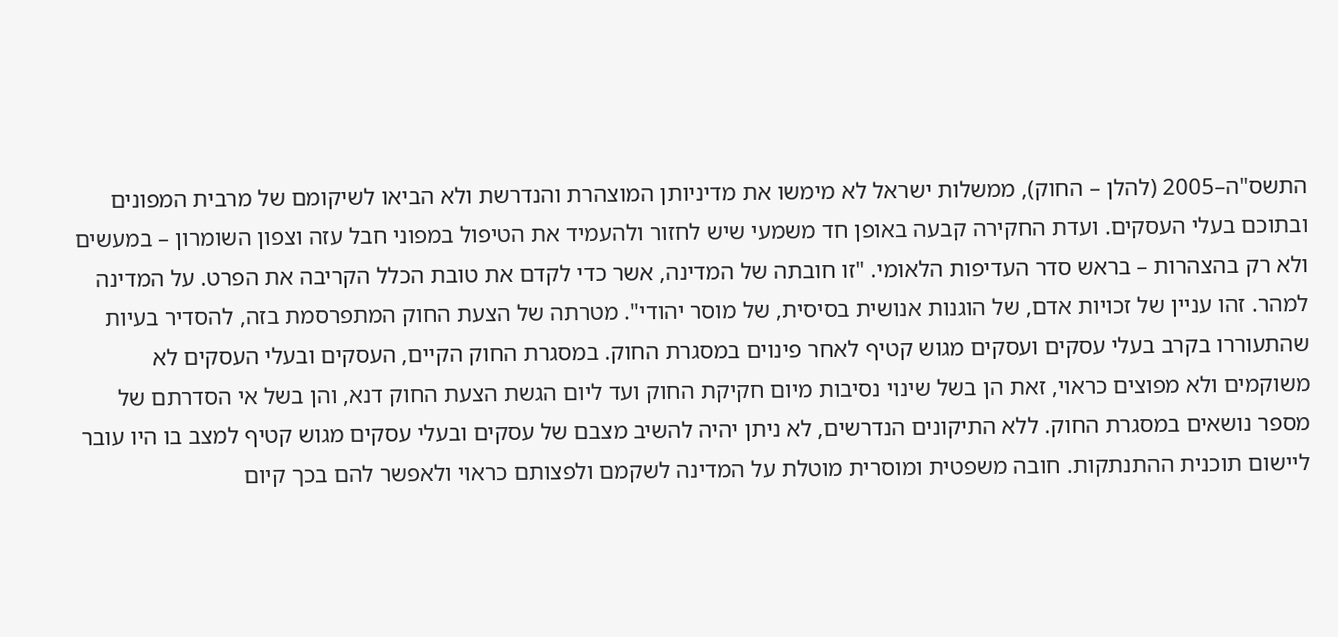התשס"ה–2005 (להלן – החוק), ממשלות ישראל לא מימשו את מדיניותן המוצהרת והנדרשת ולא הביאו לשיקומם של מרבית המפונים ובתוכם בעלי העסקים. ועדת החקירה קבעה באופן חד משמעי שיש לחזור ולהעמיד את הטיפול במפוני חבל עזה וצפון השומרון – במעשים ולא רק בהצהרות – בראש סדר העדיפות הלאומי. "זו חובתה של המדינה, אשר כדי לקדם את טובת הכלל הקריבה את הפרט. על המדינה למהר. זהו עניין של זכויות אדם, של הוגנות אנושית בסיסית, של מוסר יהודי". מטרתה של הצעת החוק המתפרסמת בזה, להסדיר בעיות שהתעוררו בקרב בעלי עסקים ועסקים מגוש קטיף לאחר פינוים במסגרת החוק. במסגרת החוק הקיים, העסקים ובעלי העסקים לא משוקמים ולא מפוצים כראוי, זאת הן בשל שינוי נסיבות מיום חקיקת החוק ועד ליום הגשת הצעת החוק דנא, והן בשל אי הסדרתם של מספר נושאים במסגרת החוק. ללא התיקונים הנדרשים, לא ניתן יהיה להשיב מצבם של עסקים ובעלי עסקים מגוש קטיף למצב בו היו עובר ליישום תוכנית ההתנתקות. חובה משפטית ומוסרית מוטלת על המדינה לשקמם ולפצותם כראוי ולאפשר להם בכך קיום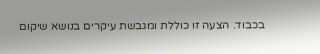בכבוד. הצעה זו כוללת ומגבשת עיקרים בנושא שיקום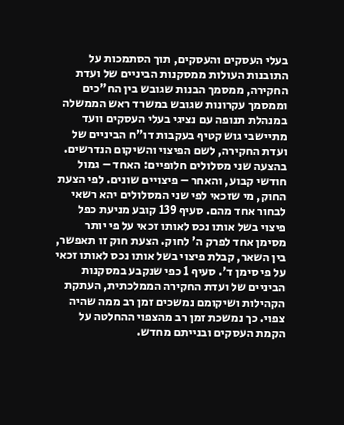בעלי העסקים והעסקים, תוך הסתמכות על התובנות העולות ממסקנות הביניים של ועדת החקירה, ממסמך הבנות שגובש בין הח"כים וממסמך עקרונות שגובש במשרד ראש הממשלה במנהלת תנופה עם נציגי בעלי העסקים וועד מתיישבי גוש קטיף בעקבות דו"ח הביניים של ועדת החקירה, לשם הפיצוי והשיקום הנדרשים. בהצעה שני מסלולים חלופיים: האחד – גמול חודשי קבוע, והאחר – פיצויים שונים. לפי הצעת החוק, מי שזכאי לפי שני המסלולים יהא רשאי לבחור אחד מהם. סעיף 139 קובע מניעת כפל פיצוי בשל אותו נכס לאותו זכאי על פי יותר מסימן אחד לפרק ה' לחוק. הצעת חוק זו תאפשר, בין השאר, קבלת פיצוי בשל אותו נכס לאותו זכאי על פי סימן ד'. סעיף 1 כפי שנקבע במסקנות הביניים של ועדת החקירה הממלכתית, העתקת הקהילות ושיקומם נמשכים זמן רב ממה שהיה צפוי. כך נמשכת זמן רב מהצפוי ההחלטה על הקמת העסקים ובנייתם מחדש.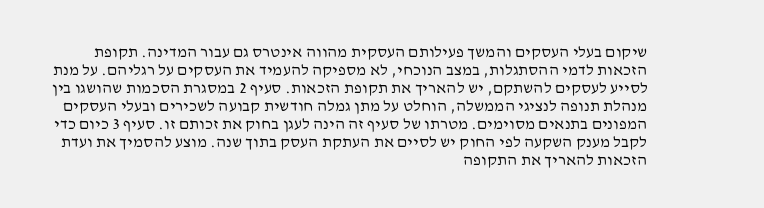שיקום בעלי העסקים והמשך פעילותם העסקית מהווה אינטרס גם עבור המדינה. תקופת הזכאות לדמי ההסתגלות, במצב הנוכחי, לא מספיקה להעמיד את העסקים על רגליהם. על מנת לסייע לעסקים להשתקם, יש להאריך את תקופת הזכאות. סעיף 2 במסגרת הסכמות שהושגו בין מנהלת תנופה לנציגי הממשלה, הוחלט על מתן גמלה חודשית קבועה לשכירים ובעלי העסקים המפונים בתנאים מסוימים. מטרתו של סעיף זה הינה לעגן בחוק את זכותם זו. סעיף 3 כיום כדי לקבל מענק השקעה לפי החוק יש לסיים את העתקת העסק בתוך שנה. מוצע להסמיך את ועדת הזכאות להאריך את התקופה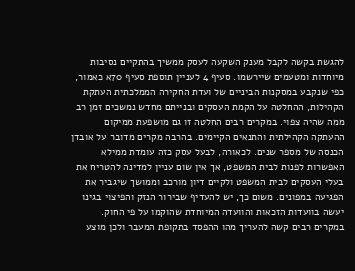להגשת בקשה לקבל מענק השקעה לעסק ממשיך בהתקיים נסיבות מיוחדות ומטעמים שיירשמו. סעיף 4 לעניין תוספת סעיף 70א כאמור, כפי שנקבע במסקנות הביניים של ועדת החקירה הממלכתית העתקת הקהילות, ההחלטה על הקמת העסקים ובנייתם מחדש נמשכים זמן רב ממה שהיה צפוי. במקרים רבים החלטה זו גם מושפעת ממיקום ההעתקה הקהילתית והתנאים הקיימים. בהרבה מקרים מדובר על אובדן הכנסה של מספר שנים. לכאורה, לבעל עסק כזה עומדת ממילא האפשרות לפנות לבית המשפט, אך אין שום עניין למדינה להטריח את בעלי העסקים לבית המשפט ולקיים דיון מורכב וממושך שיגביר את הפגיעה במפונים. משום כך, יש להעדיף שבירור הנזק והפיצוי בגינו יעשה בוועדות הזכאות והוועדה המיוחדת שהוקמו על פי החוק. במקרים רבים קשה להעריך מהו ההפסד בתקופת המעבר ולכן מוצע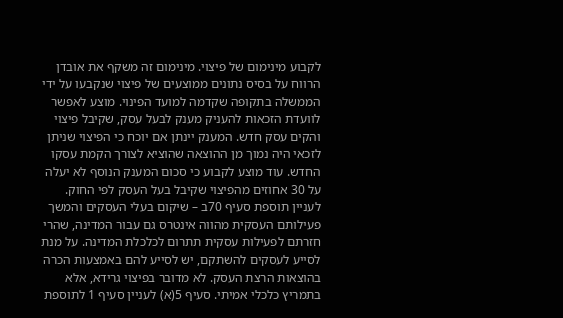לקבוע מינימום של פיצוי. מינימום זה משקף את אובדן הרווח על בסיס נתונים ממוצעים של פיצוי שנקבעו על ידי הממשלה בתקופה שקדמה למועד הפינוי. מוצע לאפשר לוועדת הזכאות להעניק מענק לבעל עסק, שקיבל פיצוי והקים עסק חדש. המענק יינתן אם יוכח כי הפיצוי שניתן לזכאי היה נמוך מן ההוצאה שהוציא לצורך הקמת עסקו החדש. עוד מוצע לקבוע כי סכום המענק הנוסף לא יעלה על 30 אחוזים מהפיצוי שקיבל בעל העסק לפי החוק. לעניין תוספת סעיף 70ב – שיקום בעלי העסקים והמשך פעילותם העסקית מהווה אינטרס גם עבור המדינה, שהרי חזרתם לפעילות עסקית תתרום לכלכלת המדינה. על מנת לסייע לעסקים להשתקם, יש לסייע להם באמצעות הכרה בהוצאות הרצת העסק. לא מדובר בפיצוי גרידא, אלא בתמריץ כלכלי אמיתי. סעיף 5(א) לעניין סעיף 1 לתוספת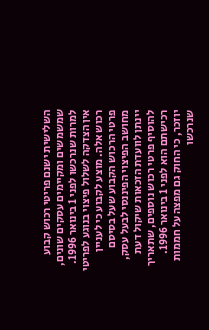השלישית ישנם פריטי רכוש קבוע שמשמשים ומקיימים עסקים שונים, למרות שנרכשו לפני 1 בינואר 1996. אין הצדקה לשלול פיצוי בנוגע לפריטי רכוש אלה. מוצע לקבוע כי לעניין פרטי הרכוש הקבוע שעל בסיסם מחושב הפיצוי הפיננסי לבעל עסק, יינתן לוועדת הזכאות שיקול דעת להוסיף פרטי רכוש נוספים, שתאריך רכישתם הוא לפני 1 בינואר 1996. יוזכר, כי החוק גם מפצה על חממות שנרכשו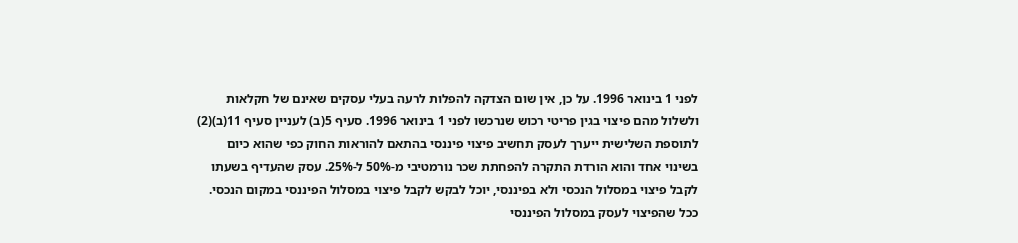לפני 1 בינואר 1996. על כן, אין שום הצדקה להפלות לרעה בעלי עסקים שאינם של חקלאות ולשלול מהם פיצוי בגין פריטי רכוש שנרכשו לפני 1 בינואר 1996. סעיף 5(ב) לעניין סעיף 11(ב)(2) לתוספת השלישית ייערך לעסק תחשיב פיצוי פיננסי בהתאם להוראות החוק כפי שהוא כיום בשינוי אחד והוא הורדת התקרה להפחתת שכר נורמטיבי מ-50% ל-25%. עסק שהעדיף בשעתו לקבל פיצוי במסלול הנכסי ולא בפיננסי, יוכל לבקש לקבל פיצוי במסלול הפיננסי במקום הנכסי. ככל שהפיצוי לעסק במסלול הפיננסי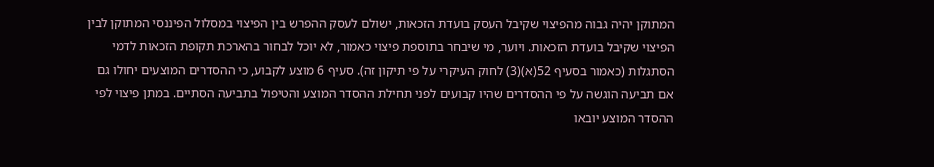המתוקן יהיה גבוה מהפיצוי שקיבל העסק בועדת הזכאות, ישולם לעסק ההפרש בין הפיצוי במסלול הפיננסי המתוקן לבין הפיצוי שקיבל בועדת הזכאות. ויוער, מי שיבחר בתוספת פיצוי כאמור, לא יוכל לבחור בהארכת תקופת הזכאות לדמי הסתגלות (כאמור בסעיף 52(א)(3) לחוק העיקרי על פי תיקון זה). סעיף 6 מוצע לקבוע, כי ההסדרים המוצעים יחולו גם אם תביעה הוגשה על פי ההסדרים שהיו קבועים לפני תחילת ההסדר המוצע והטיפול בתביעה הסתיים. במתן פיצוי לפי ההסדר המוצע יובאו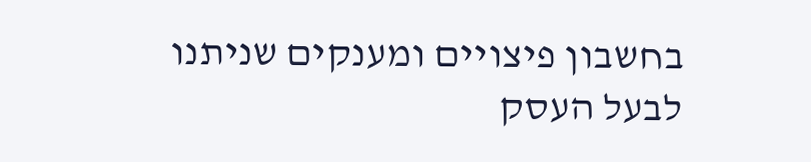בחשבון פיצויים ומענקים שניתנו לבעל העסק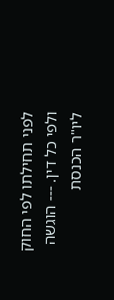לפני תחילתו לפי החוק ולפי כל דין. --- הוגשה ליו"ר הכנסת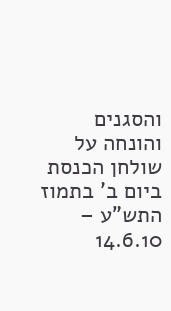והסגנים והונחה על שולחן הכנסת ביום ב' בתמוז התש"ע – 14.6.10